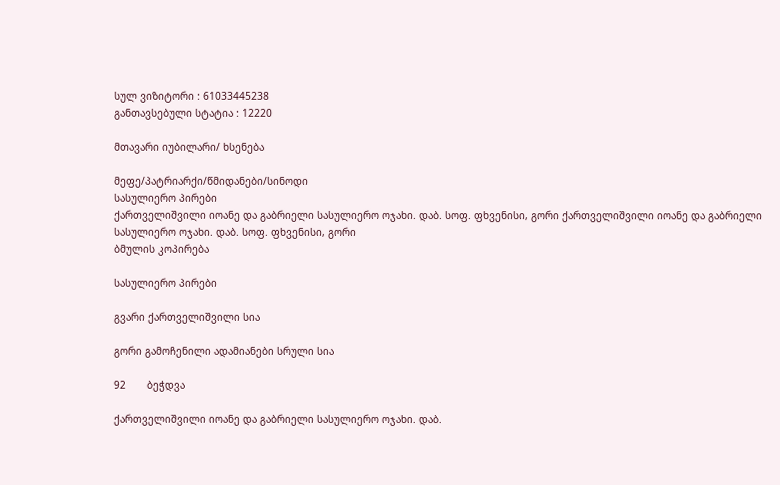სულ ვიზიტორი : 61033445238
განთავსებული სტატია : 12220

მთავარი იუბილარი/ ხსენება

მეფე/პატრიარქი/წმიდანები/სინოდი
სასულიერო პირები
ქართველიშვილი იოანე და გაბრიელი სასულიერო ოჯახი. დაბ. სოფ. ფხვენისი, გორი ქართველიშვილი იოანე და გაბრიელი სასულიერო ოჯახი. დაბ. სოფ. ფხვენისი, გორი
ბმულის კოპირება

სასულიერო პირები

გვარი ქართველიშვილი სია

გორი გამოჩენილი ადამიანები სრული სია

92       ბეჭდვა

ქართველიშვილი იოანე და გაბრიელი სასულიერო ოჯახი. დაბ.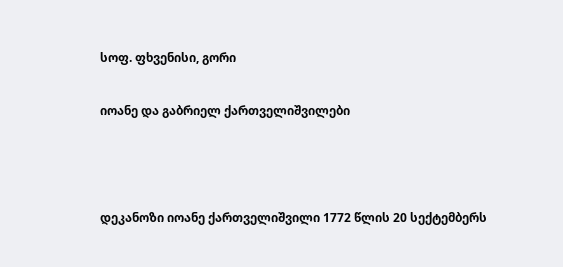სოფ. ფხვენისი, გორი

იოანე და გაბრიელ ქართველიშვილები



დეკანოზი იოანე ქართველიშვილი 1772 წლის 20 სექტემბერს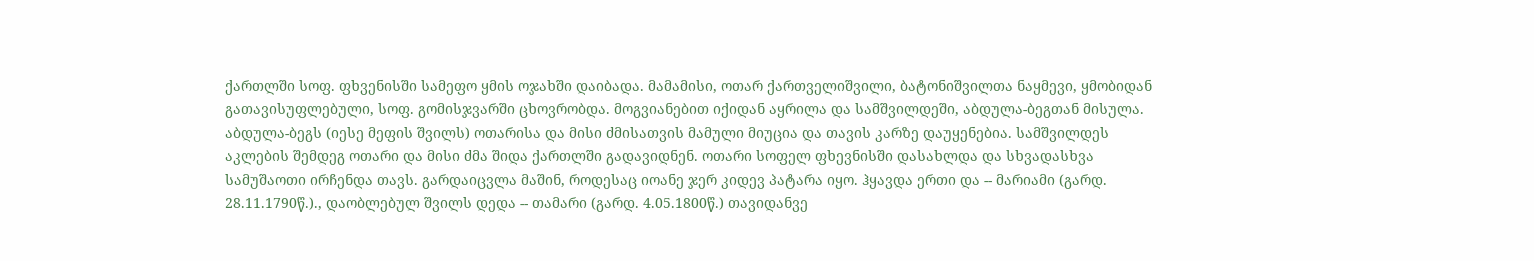ქართლში სოფ. ფხვენისში სამეფო ყმის ოჯახში დაიბადა. მამამისი, ოთარ ქართველიშვილი, ბატონიშვილთა ნაყმევი, ყმობიდან გათავისუფლებული, სოფ. გომისჯვარში ცხოვრობდა. მოგვიანებით იქიდან აყრილა და სამშვილდეში, აბდულა-ბეგთან მისულა.
აბდულა-ბეგს (იესე მეფის შვილს) ოთარისა და მისი ძმისათვის მამული მიუცია და თავის კარზე დაუყენებია. სამშვილდეს აკლების შემდეგ ოთარი და მისი ძმა შიდა ქართლში გადავიდნენ. ოთარი სოფელ ფხევნისში დასახლდა და სხვადასხვა სამუშაოთი ირჩენდა თავს. გარდაიცვლა მაშინ, როდესაც იოანე ჯერ კიდევ პატარა იყო. ჰყავდა ერთი და -- მარიამი (გარდ.
28.11.1790წ.)., დაობლებულ შვილს დედა -- თამარი (გარდ. 4.05.1800წ.) თავიდანვე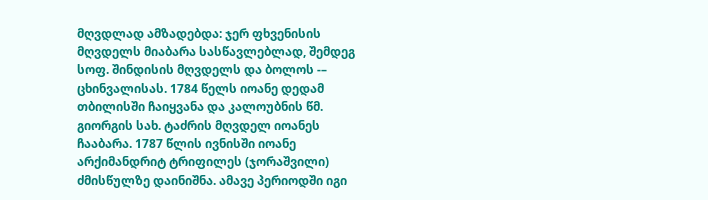მღვდლად ამზადებდა: ჯერ ფხვენისის მღვდელს მიაბარა სასწავლებლად, შემდეგ სოფ. შინდისის მღვდელს და ბოლოს -– ცხინვალისას. 1784 წელს იოანე დედამ თბილისში ჩაიყვანა და კალოუბნის წმ. გიორგის სახ. ტაძრის მღვდელ იოანეს ჩააბარა. 1787 წლის ივნისში იოანე არქიმანდრიტ ტრიფილეს (ჯორაშვილი) ძმისწულზე დაინიშნა. ამავე პერიოდში იგი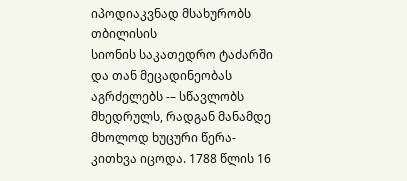იპოდიაკვნად მსახურობს თბილისის
სიონის საკათედრო ტაძარში და თან მეცადინეობას აგრძელებს -– სწავლობს მხედრულს, რადგან მანამდე მხოლოდ ხუცური წერა-კითხვა იცოდა. 1788 წლის 16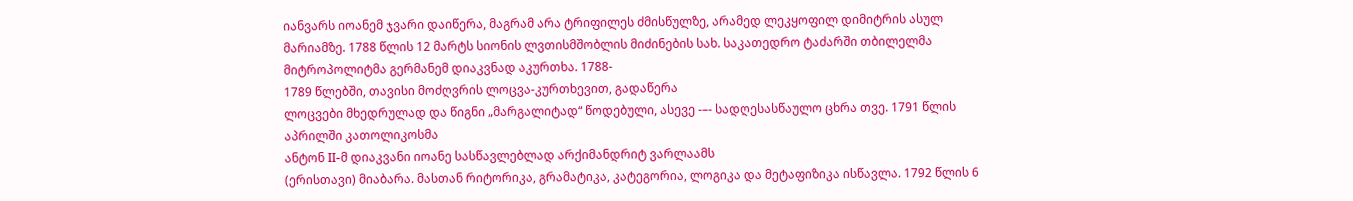იანვარს იოანემ ჯვარი დაიწერა, მაგრამ არა ტრიფილეს ძმისწულზე, არამედ ლეკყოფილ დიმიტრის ასულ მარიამზე. 1788 წლის 12 მარტს სიონის ლვთისმშობლის მიძინების სახ. საკათედრო ტაძარში თბილელმა მიტროპოლიტმა გერმანემ დიაკვნად აკურთხა. 1788-
1789 წლებში, თავისი მოძღვრის ლოცვა-კურთხევით, გადაწერა
ლოცვები მხედრულად და წიგნი „მარგალიტად“ წოდებული, ასევე -–- სადღესასწაულო ცხრა თვე. 1791 წლის აპრილში კათოლიკოსმა
ანტონ II-მ დიაკვანი იოანე სასწავლებლად არქიმანდრიტ ვარლაამს
(ერისთავი) მიაბარა. მასთან რიტორიკა, გრამატიკა, კატეგორია, ლოგიკა და მეტაფიზიკა ისწავლა. 1792 წლის 6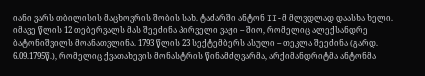იანი ვარს თბილისის მაცხოვრის შობის სახ. ტაძარში ანტონ II-მ მლვდლად დაასხა ხელი. იმავე წლის 12 თებერვალს მას შეეძინა პირველი ვაჟი -- შიო, რომელიც ალექსანდრე
ბატონიშვილს მოანათვლინა. 1793 წლის 23 სექტემბერს ასული -- თეკლა შეეძინა (გარდ. 6.09.1795წ.), რომელიც ქვათახევის მონასტრის წინამძღვარმა, არქიმანდრიტმა ანტონმა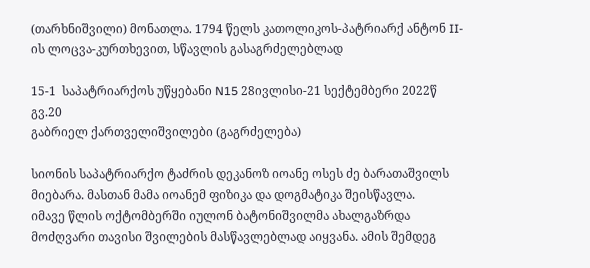(თარხნიშვილი) მონათლა. 1794 წელს კათოლიკოს-პატრიარქ ანტონ II-ის ლოცვა-კურთხევით, სწავლის გასაგრძელებლად

15-1  საპატრიარქოს უწყებანი N15 28ივლისი-21 სექტემბერი 2022წ გვ.20
გაბრიელ ქართველიშვილები (გაგრძელება)

სიონის საპატრიარქო ტაძრის დეკანოზ იოანე ოსეს ძე ბარათაშვილს მიებარა. მასთან მამა იოანემ ფიზიკა და დოგმატიკა შეისწავლა.
იმავე წლის ოქტომბერში იულონ ბატონიშვილმა ახალგაზრდა მოძღვარი თავისი შვილების მასწავლებლად აიყვანა. ამის შემდეგ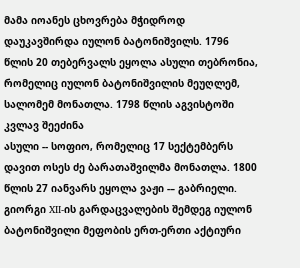მამა იოანეს ცხოვრება მჭიდროდ დაუკავშირდა იულონ ბატონიშვილს. 1796 წლის 20 თებერვალს ეყოლა ასული თებრონია, რომელიც იულონ ბატონიშვილის მეუღლემ, სალომემ მონათლა. 1798 წლის აგვისტოში კვლავ შეეძინა
ასული -- სოფიო, რომელიც 17 სექტემბერს დავით ოსეს ძე ბარათაშვილმა მონათლა. 1800 წლის 27 იანვარს ეყოლა ვაჟი -– გაბრიელი. გიორგი XII-ის გარდაცვალების შემდეგ იულონ ბატონიშვილი მეფობის ერთ-ერთი აქტიური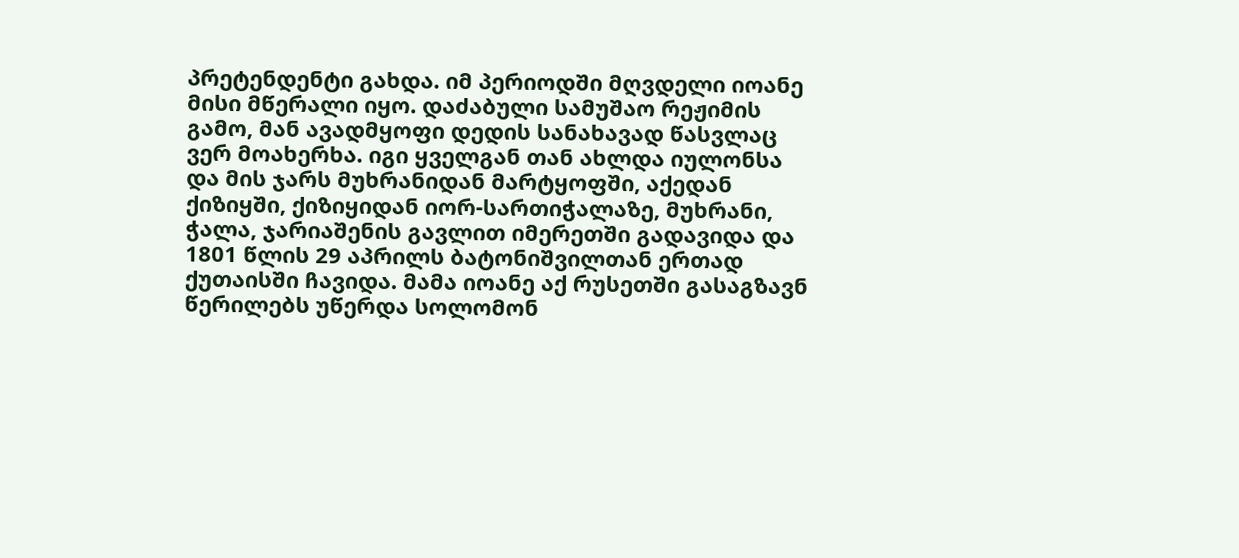პრეტენდენტი გახდა. იმ პერიოდში მღვდელი იოანე მისი მწერალი იყო. დაძაბული სამუშაო რეჟიმის გამო, მან ავადმყოფი დედის სანახავად წასვლაც ვერ მოახერხა. იგი ყველგან თან ახლდა იულონსა და მის ჯარს მუხრანიდან მარტყოფში, აქედან ქიზიყში, ქიზიყიდან იორ-სართიჭალაზე, მუხრანი, ჭალა, ჯარიაშენის გავლით იმერეთში გადავიდა და 1801 წლის 29 აპრილს ბატონიშვილთან ერთად ქუთაისში ჩავიდა. მამა იოანე აქ რუსეთში გასაგზავნ წერილებს უწერდა სოლომონ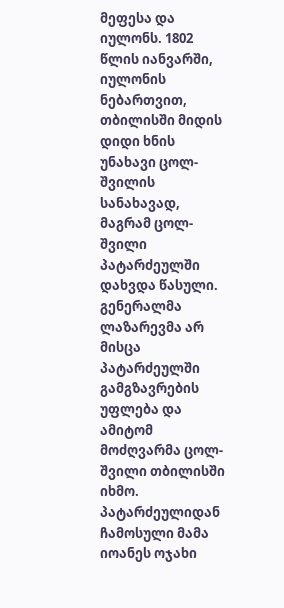მეფესა და იულონს. 1802 წლის იანვარში, იულონის ნებართვით, თბილისში მიდის დიდი ხნის უნახავი ცოლ-შვილის სანახავად, მაგრამ ცოლ-შვილი პატარძეულში დახვდა წასული. გენერალმა ლაზარევმა არ მისცა პატარძეულში გამგზავრების უფლება და ამიტომ მოძღვარმა ცოლ-შვილი თბილისში იხმო. პატარძეულიდან ჩამოსული მამა იოანეს ოჯახი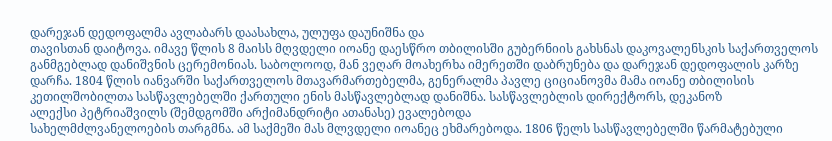დარეჯან დედოფალმა ავლაბარს დაასახლა, ულუფა დაუნიშნა და
თავისთან დაიტოვა. იმავე წლის 8 მაისს მღვდელი იოანე დაესწრო თბილისში გუბერნიის გახსნას დაკოვალენსკის საქართველოს განმგებლად დანიშვნის ცერემონიას. საბოლოოდ, მან ვეღარ მოახერხა იმერეთში დაბრუნება და დარეჯან დედოფალის კარზე დარჩა. 1804 წლის იანვარში საქართველოს მთავარმართებელმა, გენერალმა პავლე ციციანოვმა მამა იოანე თბილისის კეთილშობილთა სასწავლებელში ქართული ენის მასწავლებლად დანიშნა. სასწავლებლის დირექტორს, დეკანოზ
ალექსი პეტრიაშვილს (შემდგომში არქიმანდრიტი ათანასე) ევალებოდა
სახელმძლვანელოების თარგმნა. ამ საქმეში მას მლვდელი იოანეც ეხმარებოდა. 1806 წელს სასწავლებელში წარმატებული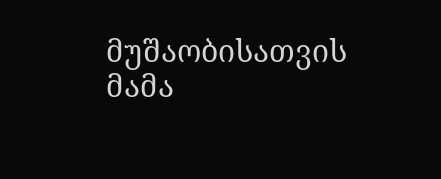მუშაობისათვის მამა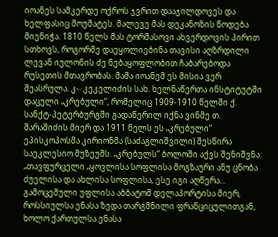იოანეს სამკერდე ოქროს ჯვრით დააჯილდოვეს და ხელფასიც მოუმატეს. მალევე მას დეკანოზის წოდება მიენიჭა. 1810 წელს მას ტორმასოვი ახვერდოვის პირით სთხოვს, როგორმე დაეყოლიებინა თავისი აღზრდილი ლევან იულონის ძე ნებაყოფლობით ჩაბარებოდა
რუსეთის მთავრობას. მამა იოანემ ეს მისია ვერ შეასრულა. კ-· კეკელიძის სახ. ხელნაწერთა ინსტიტუტში დაცული „კრებული“, რომელიც 1909-1910 წელში ქ. სანქტ-პეტერბურგში გადაწერილ იქნა ვინმე თ. შარაშიძის მიერ და 1911 წელს ეს „კრებული“ ეპისკოპოსმა კირიონმა (საძაგლიშვილი) შესწირა საეკლესიო მუზეუმს. „კრებულს“ ბოლოში აქვს შენიშვნა: „თავფურცელი „ყოვლისა სოფლისა მოგზაური ანუ ცნობა ძუელისა და ახლისა სოფლისა, ესე იგი აღწერა... გამოცემული უფლისა აბბატომ დელაპორტისა მიერ, როსსიულსა ენასა ზედა თარგმნილი ფრანციცულითგან, ხოლო ქართულსა ენასა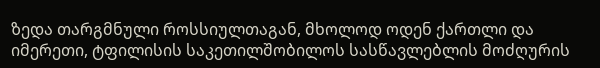ზედა თარგმნული როსსიულთაგან, მხოლოდ ოდენ ქართლი და იმერეთი, ტფილისის საკეთილშობილოს სასწავლებლის მოძღურის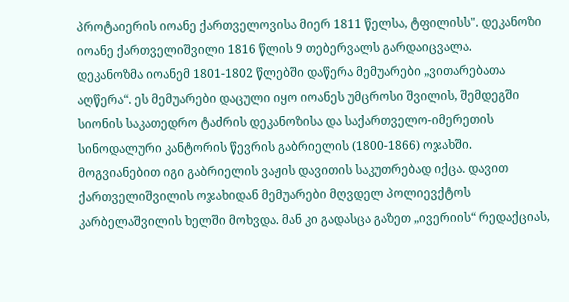პროტაიერის იოანე ქართველოვისა მიერ 1811 წელსა, ტფილისს". დეკანოზი იოანე ქართველიშვილი 1816 წლის 9 თებერვალს გარდაიცვალა.
დეკანოზმა იოანემ 1801-1802 წლებში დაწერა მემუარები „ვითარებათა აღწერა“. ეს მემუარები დაცული იყო იოანეს უმცროსი შვილის, შემდეგში სიონის საკათედრო ტაძრის დეკანოზისა და საქართველო-იმერეთის სინოდალური კანტორის წევრის გაბრიელის (1800-1866) ოჯახში. მოგვიანებით იგი გაბრიელის ვაჟის დავითის საკუთრებად იქცა. დავით ქართველიშვილის ოჯახიდან მემუარები მღვდელ პოლიევქტოს კარბელაშვილის ხელში მოხვდა. მან კი გადასცა გაზეთ „ივერიის“ რედაქციას,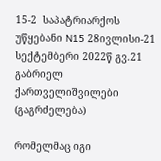15-2  საპატრიარქოს უწყებანი N15 28ივლისი-21 სექტემბერი 2022წ გვ.21
გაბრიელ ქართველიშვილები (გაგრძელება)

რომელმაც იგი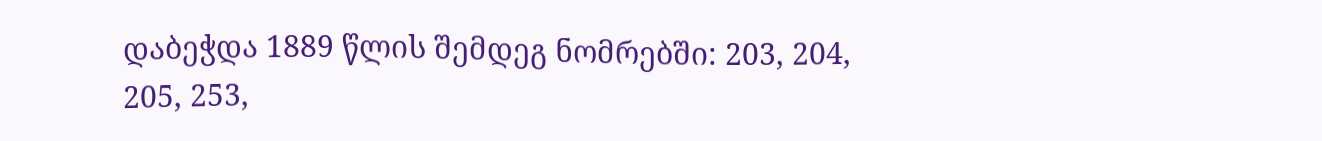დაბეჭდა 1889 წლის შემდეგ ნომრებში: 203, 204, 205, 253,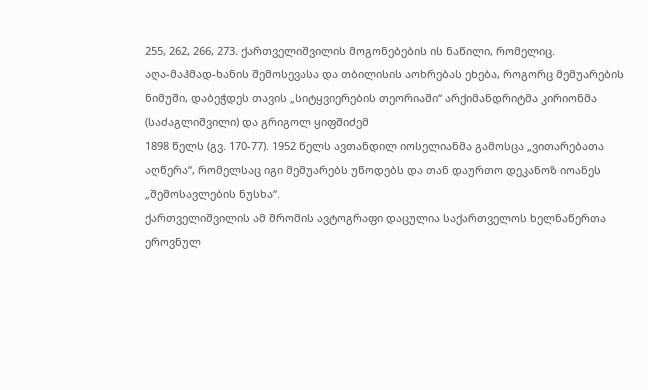255, 262, 266, 273. ქართველიშვილის მოგონებების ის ნაწილი, რომელიც.
აღა-მაჰმად-ხანის შემოსევასა და თბილისის აოხრებას ეხება, როგორც მემუარების ნიმუში, დაბეჭდეს თავის „სიტყვიერების თეორიაში“ არქიმანდრიტმა კირიონმა (საძაგლიშვილი) და გრიგოლ ყიფშიძემ
1898 წელს (გვ. 170-77). 1952 წელს ავთანდილ იოსელიანმა გამოსცა „ვითარებათა აღწერა“, რომელსაც იგი მემუარებს უწოდებს და თან დაურთო დეკანოზ იოანეს „შემოსავლების ნუსხა“.
ქართველიშვილის ამ შრომის ავტოგრაფი დაცულია საქართველოს ხელნაწერთა ეროვნულ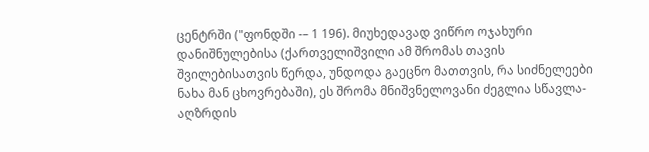ცენტრში ("ფონდში -– 1 196). მიუხედავად ვიწრო ოჯახური დანიშნულებისა (ქართველიშვილი ამ შრომას თავის
შვილებისათვის წერდა, უნდოდა გაეცნო მათთვის, რა სიძნელეები ნახა მან ცხოვრებაში), ეს შრომა მნიშვნელოვანი ძეგლია სწავლა-აღზრდის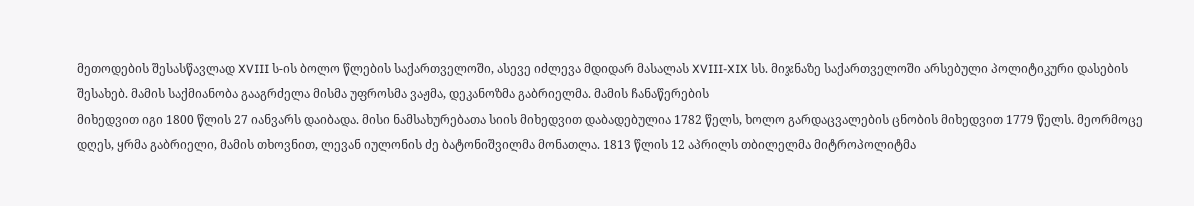მეთოდების შესასწავლად XVIII ს-ის ბოლო წლების საქართველოში, ასევე იძლევა მდიდარ მასალას XVIII-XIX სს. მიჯნაზე საქართველოში არსებული პოლიტიკური დასების შესახებ. მამის საქმიანობა გააგრძელა მისმა უფროსმა ვაჟმა, დეკანოზმა გაბრიელმა. მამის ჩანაწერების
მიხედვით იგი 1800 წლის 27 იანვარს დაიბადა. მისი ნამსახურებათა სიის მიხედვით დაბადებულია 1782 წელს, ხოლო გარდაცვალების ცნობის მიხედვით 1779 წელს. მეორმოცე დღეს, ყრმა გაბრიელი, მამის თხოვნით, ლევან იულონის ძე ბატონიშვილმა მონათლა. 1813 წლის 12 აპრილს თბილელმა მიტროპოლიტმა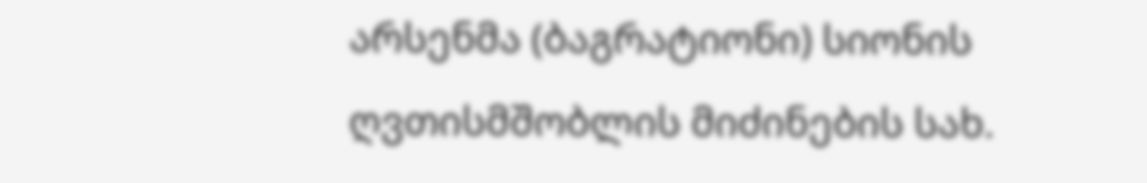არსენმა (ბაგრატიონი) სიონის ღვთისმშობლის მიძინების სახ.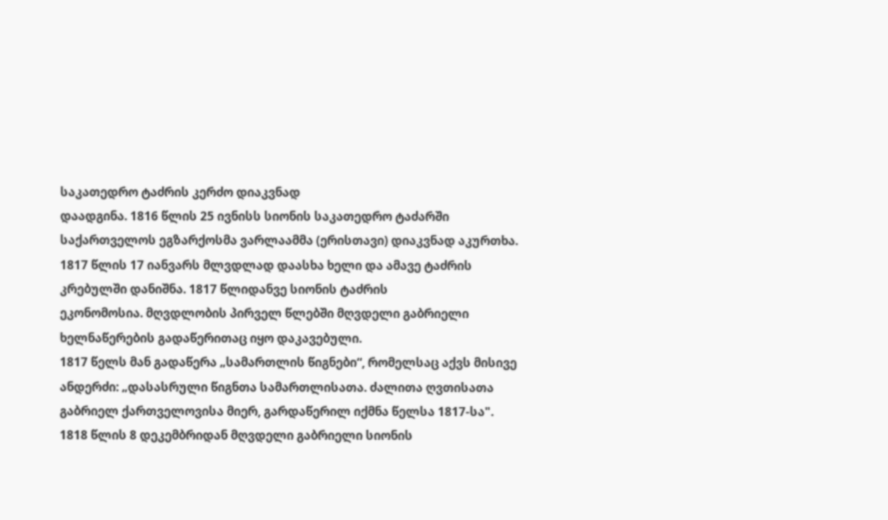საკათედრო ტაძრის კერძო დიაკვნად
დაადგინა. 1816 წლის 25 ივნისს სიონის საკათედრო ტაძარში საქართველოს ეგზარქოსმა ვარლაამმა (ერისთავი) დიაკვნად აკურთხა. 1817 წლის 17 იანვარს მლვდლად დაასხა ხელი და ამავე ტაძრის
კრებულში დანიშნა. 1817 წლიდანვე სიონის ტაძრის
ეკონომოსია. მღვდლობის პირველ წლებში მღვდელი გაბრიელი ხელნაწერების გადაწერითაც იყო დაკავებული.
1817 წელს მან გადაწერა „სამართლის წიგნები“, რომელსაც აქვს მისივე ანდერძი: „დასასრული წიგნთა სამართლისათა. ძალითა ღვთისათა გაბრიელ ქართველოვისა მიერ, გარდაწერილ იქმნა წელსა 1817-სა".
1818 წლის 8 დეკემბრიდან მღვდელი გაბრიელი სიონის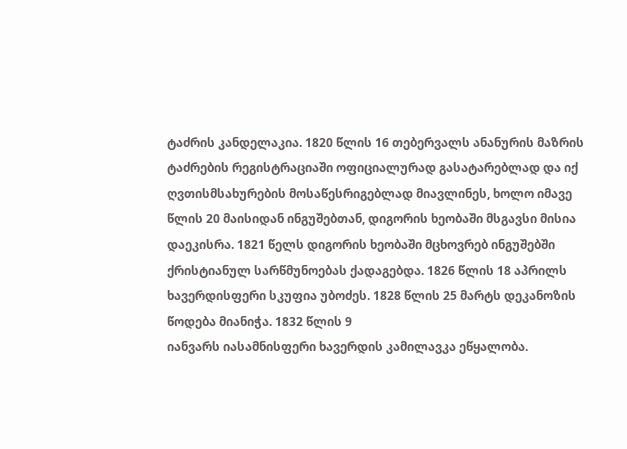ტაძრის კანდელაკია. 1820 წლის 16 თებერვალს ანანურის მაზრის ტაძრების რეგისტრაციაში ოფიციალურად გასატარებლად და იქ ღვთისმსახურების მოსაწესრიგებლად მიავლინეს, ხოლო იმავე წლის 20 მაისიდან ინგუშებთან, დიგორის ხეობაში მსგავსი მისია დაეკისრა. 1821 წელს დიგორის ხეობაში მცხოვრებ ინგუშებში ქრისტიანულ სარწმუნოებას ქადაგებდა. 1826 წლის 18 აპრილს ხავერდისფერი სკუფია უბოძეს. 1828 წლის 25 მარტს დეკანოზის წოდება მიანიჭა. 1832 წლის 9
იანვარს იასამნისფერი ხავერდის კამილავკა ეწყალობა.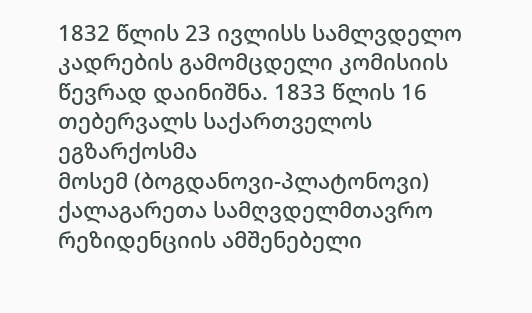1832 წლის 23 ივლისს სამლვდელო კადრების გამომცდელი კომისიის წევრად დაინიშნა. 1833 წლის 16 თებერვალს საქართველოს ეგზარქოსმა
მოსემ (ბოგდანოვი-პლატონოვი) ქალაგარეთა სამღვდელმთავრო რეზიდენციის ამშენებელი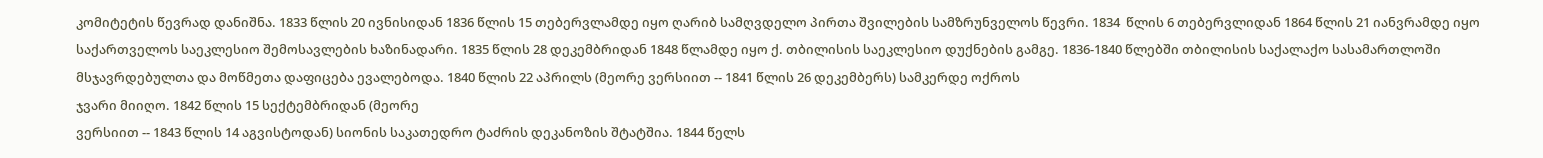კომიტეტის წევრად დანიშნა. 1833 წლის 20 ივნისიდან 1836 წლის 15 თებერვლამდე იყო ღარიბ სამღვდელო პირთა შვილების სამზრუნველოს წევრი. 1834  წლის 6 თებერვლიდან 1864 წლის 21 იანვრამდე იყო საქართველოს საეკლესიო შემოსავლების ხაზინადარი. 1835 წლის 28 დეკემბრიდან 1848 წლამდე იყო ქ. თბილისის საეკლესიო დუქნების გამგე. 1836-1840 წლებში თბილისის საქალაქო სასამართლოში მსჯავრდებულთა და მოწმეთა დაფიცება ევალებოდა. 1840 წლის 22 აპრილს (მეორე ვერსიით -- 1841 წლის 26 დეკემბერს) სამკერდე ოქროს
ჯვარი მიიღო. 1842 წლის 15 სექტემბრიდან (მეორე
ვერსიით -- 1843 წლის 14 აგვისტოდან) სიონის საკათედრო ტაძრის დეკანოზის შტატშია. 1844 წელს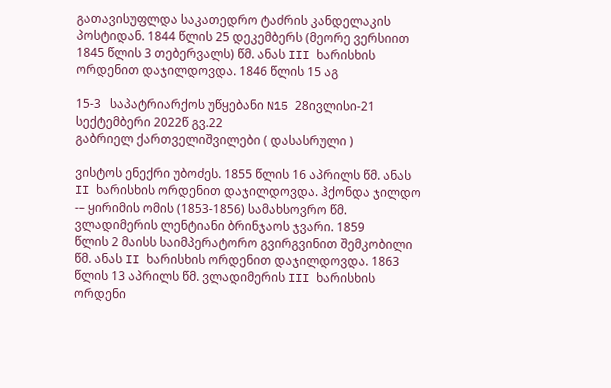გათავისუფლდა საკათედრო ტაძრის კანდელაკის პოსტიდან. 1844 წლის 25 დეკემბერს (მეორე ვერსიით 1845 წლის 3 თებერვალს) წმ. ანას III ხარისხის ორდენით დაჯილდოვდა. 1846 წლის 15 აგ

15-3   საპატრიარქოს უწყებანი N15 28ივლისი-21 სექტემბერი 2022წ გვ.22
გაბრიელ ქართველიშვილები ( დასასრული )

ვისტოს ენექრი უბოძეს. 1855 წლის 16 აპრილს წმ. ანას II ხარისხის ორდენით დაჯილდოვდა. ჰქონდა ჯილდო -– ყირიმის ომის (1853-1856) სამახსოვრო წმ. ვლადიმერის ლენტიანი ბრინჯაოს ჯვარი. 1859
წლის 2 მაისს საიმპერატორო გვირგვინით შემკობილი წმ. ანას II ხარისხის ორდენით დაჯილდოვდა. 1863 წლის 13 აპრილს წმ. ვლადიმერის III ხარისხის ორდენი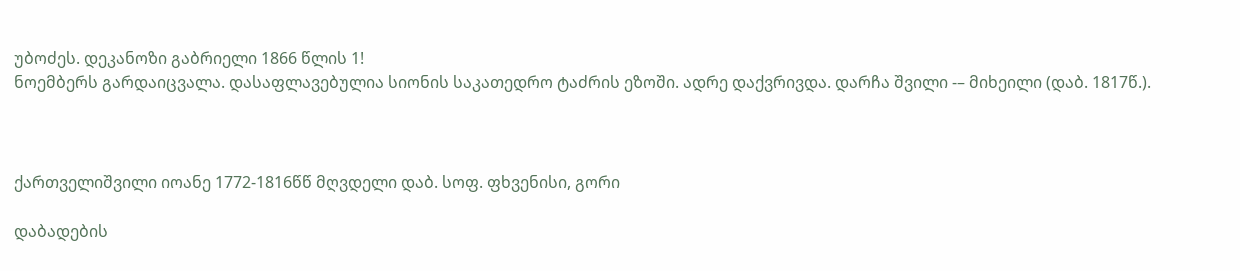უბოძეს. დეკანოზი გაბრიელი 1866 წლის 1!
ნოემბერს გარდაიცვალა. დასაფლავებულია სიონის საკათედრო ტაძრის ეზოში. ადრე დაქვრივდა. დარჩა შვილი -– მიხეილი (დაბ. 1817წ.).



ქართველიშვილი იოანე 1772-1816წწ მღვდელი დაბ. სოფ. ფხვენისი, გორი

დაბადების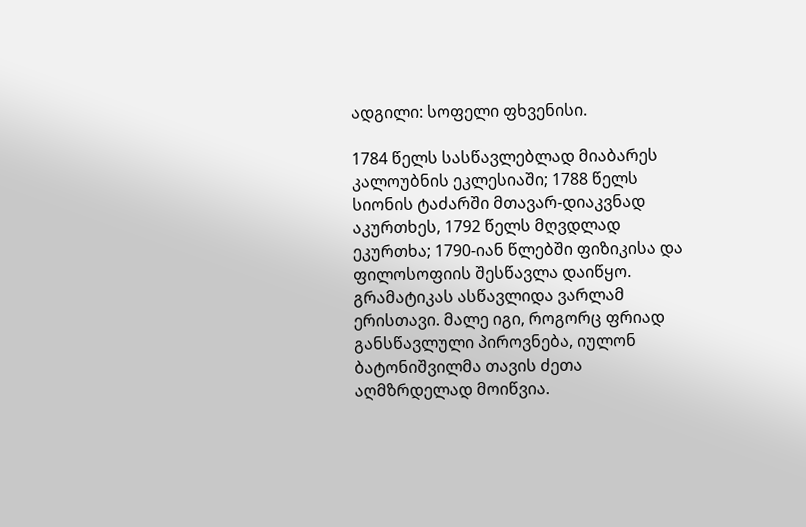ადგილი: სოფელი ფხვენისი.

1784 წელს სასწავლებლად მიაბარეს კალოუბნის ეკლესიაში; 1788 წელს სიონის ტაძარში მთავარ-დიაკვნად აკურთხეს, 1792 წელს მღვდლად ეკურთხა; 1790-იან წლებში ფიზიკისა და ფილოსოფიის შესწავლა დაიწყო. გრამატიკას ასწავლიდა ვარლამ ერისთავი. მალე იგი, როგორც ფრიად განსწავლული პიროვნება, იულონ ბატონიშვილმა თავის ძეთა აღმზრდელად მოიწვია.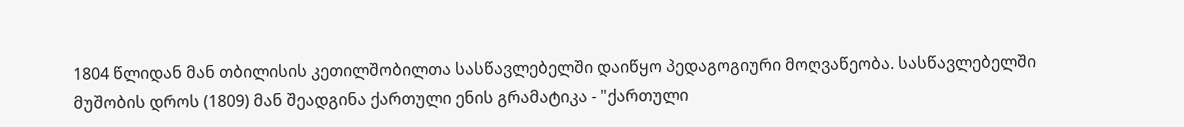1804 წლიდან მან თბილისის კეთილშობილთა სასწავლებელში დაიწყო პედაგოგიური მოღვაწეობა. სასწავლებელში მუშობის დროს (1809) მან შეადგინა ქართული ენის გრამატიკა - "ქართული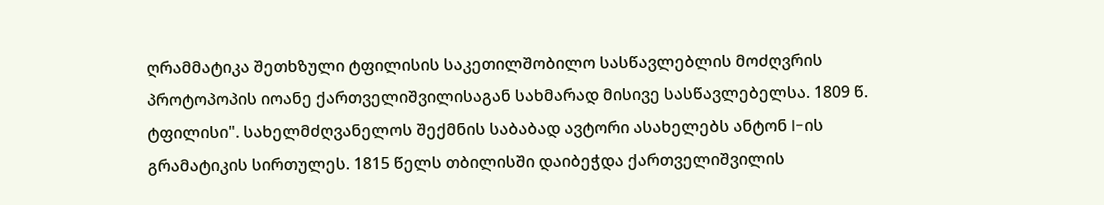ღრამმატიკა შეთხზული ტფილისის საკეთილშობილო სასწავლებლის მოძღვრის პროტოპოპის იოანე ქართველიშვილისაგან სახმარად მისივე სასწავლებელსა. 1809 წ. ტფილისი". სახელმძღვანელოს შექმნის საბაბად ავტორი ასახელებს ანტონ I-ის გრამატიკის სირთულეს. 1815 წელს თბილისში დაიბეჭდა ქართველიშვილის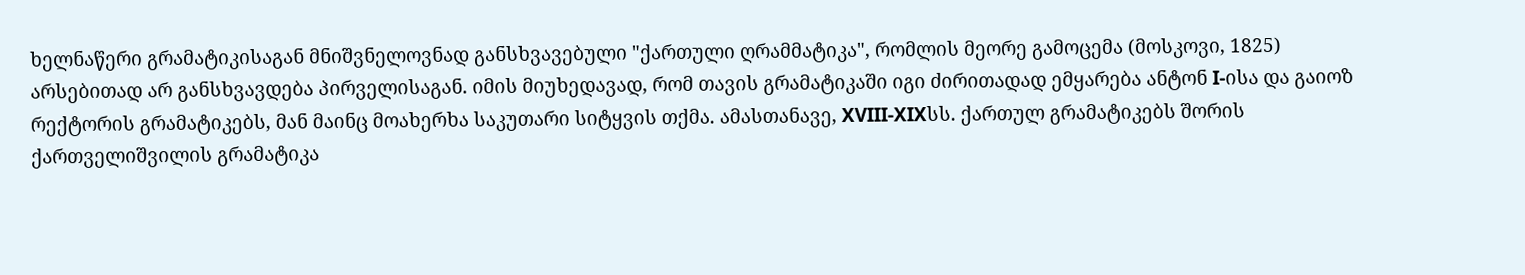ხელნაწერი გრამატიკისაგან მნიშვნელოვნად განსხვავებული "ქართული ღრამმატიკა", რომლის მეორე გამოცემა (მოსკოვი, 1825) არსებითად არ განსხვავდება პირველისაგან. იმის მიუხედავად, რომ თავის გრამატიკაში იგი ძირითადად ემყარება ანტონ I-ისა და გაიოზ რექტორის გრამატიკებს, მან მაინც მოახერხა საკუთარი სიტყვის თქმა. ამასთანავე, XVIII-XIXსს. ქართულ გრამატიკებს შორის ქართველიშვილის გრამატიკა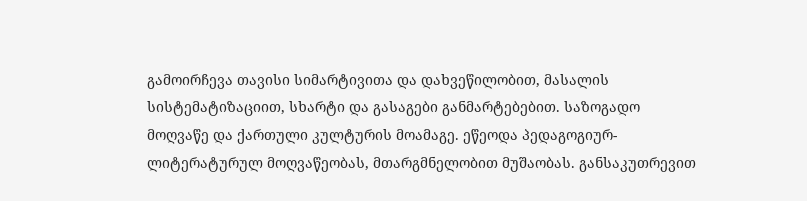გამოირჩევა თავისი სიმარტივითა და დახვეწილობით, მასალის სისტემატიზაციით, სხარტი და გასაგები განმარტებებით. საზოგადო მოღვაწე და ქართული კულტურის მოამაგე. ეწეოდა პედაგოგიურ-ლიტერატურულ მოღვაწეობას, მთარგმნელობით მუშაობას. განსაკუთრევით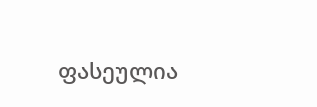ფასეულია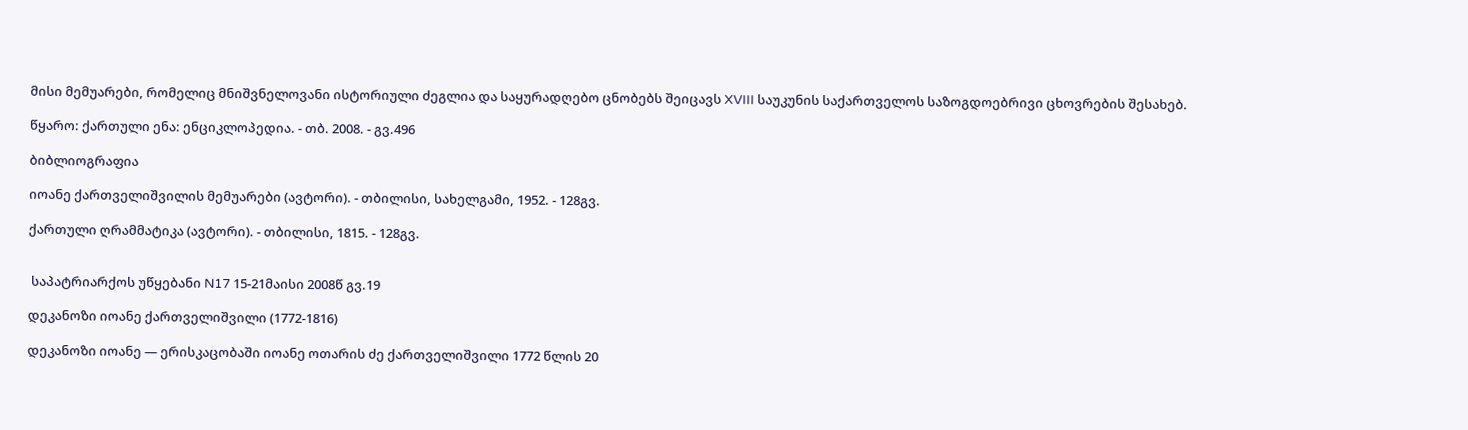მისი მემუარები, რომელიც მნიშვნელოვანი ისტორიული ძეგლია და საყურადღებო ცნობებს შეიცავს XVIII საუკუნის საქართველოს საზოგდოებრივი ცხოვრების შესახებ.

წყარო: ქართული ენა: ენციკლოპედია. - თბ. 2008. - გვ.496

ბიბლიოგრაფია

იოანე ქართველიშვილის მემუარები (ავტორი). - თბილისი, სახელგამი, 1952. - 128გვ.

ქართული ღრამმატიკა (ავტორი). - თბილისი, 1815. - 128გვ.


 საპატრიარქოს უწყებანი N17 15-21მაისი 2008წ გვ.19

დეკანოზი იოანე ქართველიშვილი (1772-1816)

დეკანოზი იოანე — ერისკაცობაში იოანე ოთარის ძე ქართველიშვილი 1772 წლის 20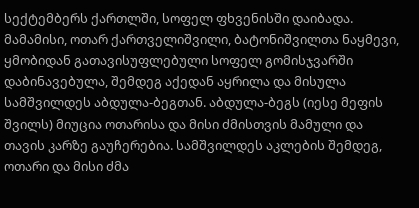სექტემბერს ქართლში, სოფელ ფხვენისში დაიბადა. მამამისი, ოთარ ქართველიშვილი, ბატონიშვილთა ნაყმევი, ყმობიდან გათავისუფლებული სოფელ გომისჯვარში დაბინავებულა, შემდეგ აქედან აყრილა და მისულა სამშვილდეს აბდულა-ბეგთან. აბდულა-ბეგს (იესე მეფის შვილს) მიუცია ოთარისა და მისი ძმისთვის მამული და თავის კარზე გაუჩერებია. სამშვილდეს აკლების შემდეგ, ოთარი და მისი ძმა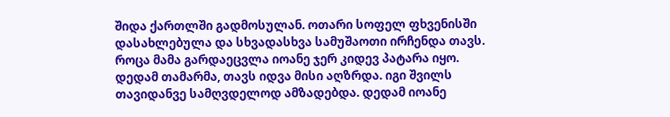შიდა ქართლში გადმოსულან. ოთარი სოფელ ფხვენისში დასახლებულა და სხვადასხვა სამუშაოთი ირჩენდა თავს. როცა მამა გარდაეცვლა იოანე ჯერ კიდევ პატარა იყო. დედამ თამარმა, თავს იდვა მისი აღზრდა. იგი შვილს თავიდანვე სამღვდელოდ ამზადებდა. დედამ იოანე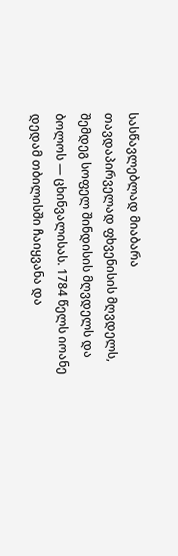სასწავლებლად მიაბარა თავდაპირველად ფხვენისის მღვდელს, შემდეგ სოფელ შინდისის მღვდელს და ბოლოს — ცხინვალისას. 1784 წელს იოანე დედამ თბილისში ჩაიყვანა და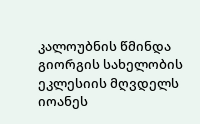კალოუბნის წმინდა გიორგის სახელობის ეკლესიის მღვდელს იოანეს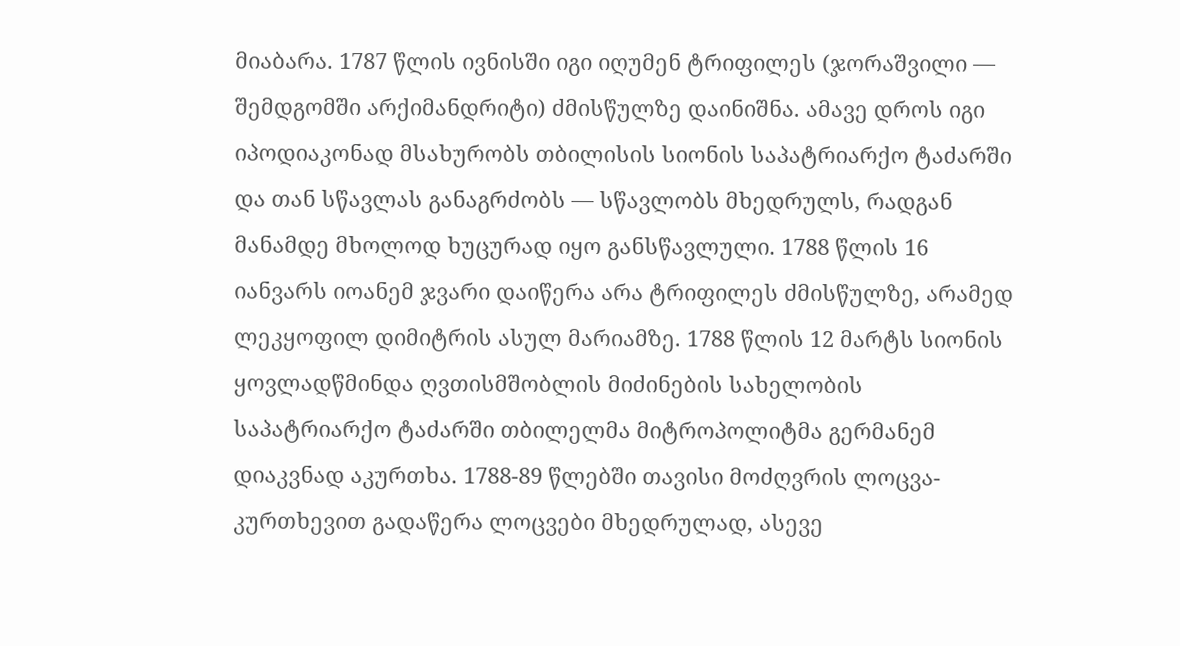მიაბარა. 1787 წლის ივნისში იგი იღუმენ ტრიფილეს (ჯორაშვილი — შემდგომში არქიმანდრიტი) ძმისწულზე დაინიშნა. ამავე დროს იგი იპოდიაკონად მსახურობს თბილისის სიონის საპატრიარქო ტაძარში და თან სწავლას განაგრძობს — სწავლობს მხედრულს, რადგან მანამდე მხოლოდ ხუცურად იყო განსწავლული. 1788 წლის 16 იანვარს იოანემ ჯვარი დაიწერა არა ტრიფილეს ძმისწულზე, არამედ ლეკყოფილ დიმიტრის ასულ მარიამზე. 1788 წლის 12 მარტს სიონის ყოვლადწმინდა ღვთისმშობლის მიძინების სახელობის საპატრიარქო ტაძარში თბილელმა მიტროპოლიტმა გერმანემ დიაკვნად აკურთხა. 1788-89 წლებში თავისი მოძღვრის ლოცვა-კურთხევით გადაწერა ლოცვები მხედრულად, ასევე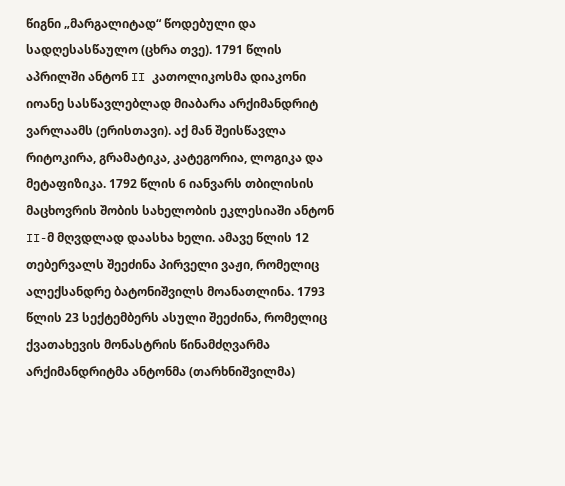წიგნი „მარგალიტად“ წოდებული და სადღესასწაულო (ცხრა თვე). 1791 წლის აპრილში ანტონ II კათოლიკოსმა დიაკონი იოანე სასწავლებლად მიაბარა არქიმანდრიტ ვარლაამს (ერისთავი). აქ მან შეისწავლა რიტოკირა, გრამატიკა, კატეგორია, ლოგიკა და მეტაფიზიკა. 1792 წლის 6 იანვარს თბილისის მაცხოვრის შობის სახელობის ეკლესიაში ანტონ II-მ მღვდლად დაასხა ხელი. ამავე წლის 12 თებერვალს შეეძინა პირველი ვაჟი, რომელიც ალექსანდრე ბატონიშვილს მოანათლინა. 1793 წლის 23 სექტემბერს ასული შეეძინა, რომელიც ქვათახევის მონასტრის წინამძღვარმა არქიმანდრიტმა ანტონმა (თარხნიშვილმა)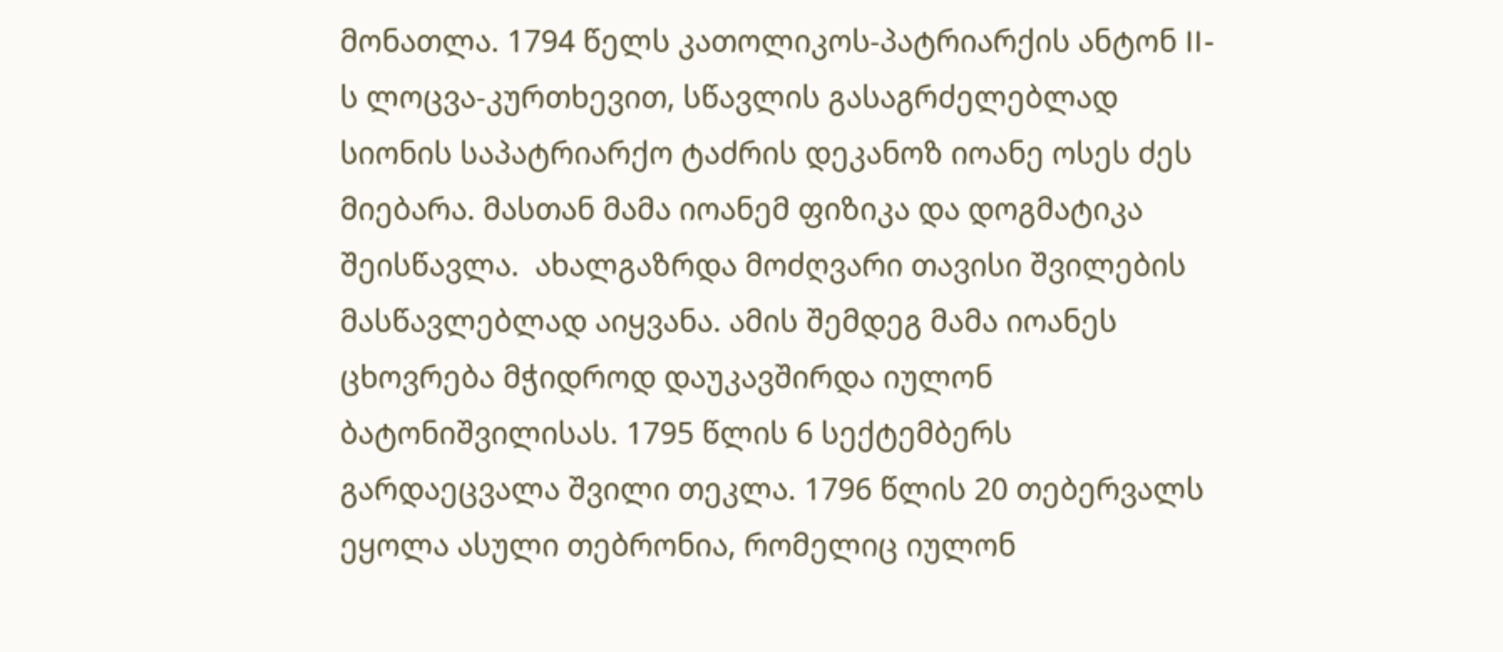მონათლა. 1794 წელს კათოლიკოს-პატრიარქის ანტონ II-ს ლოცვა-კურთხევით, სწავლის გასაგრძელებლად სიონის საპატრიარქო ტაძრის დეკანოზ იოანე ოსეს ძეს მიებარა. მასთან მამა იოანემ ფიზიკა და დოგმატიკა შეისწავლა.  ახალგაზრდა მოძღვარი თავისი შვილების მასწავლებლად აიყვანა. ამის შემდეგ მამა იოანეს ცხოვრება მჭიდროდ დაუკავშირდა იულონ ბატონიშვილისას. 1795 წლის 6 სექტემბერს გარდაეცვალა შვილი თეკლა. 1796 წლის 20 თებერვალს ეყოლა ასული თებრონია, რომელიც იულონ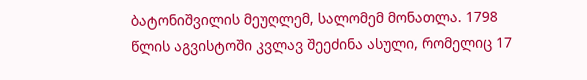ბატონიშვილის მეუღლემ, სალომემ მონათლა. 1798 წლის აგვისტოში კვლავ შეეძინა ასული, რომელიც 17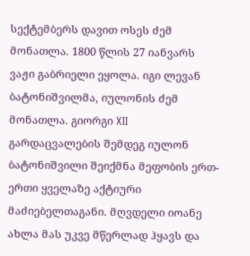სექტემბერს დავით ოსეს ძემ მონათლა. 1800 წლის 27 იანვარს ვაჟი გაბრიელი ეყოლა. იგი ლევან ბატონიშვილმა, იულონის ძემ მონათლა. გიორგი XII გარდაცვალების შემდეგ იულონ ბატონიშვილი შეიქმნა მეფობის ერთ-ერთი ყველაზე აქტიური მაძიებელთაგანი. მღვდელი იოანე ახლა მას უკვე მწერლად ჰყავს და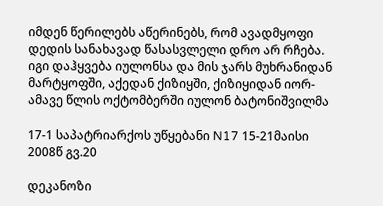იმდენ წერილებს აწერინებს, რომ ავადმყოფი დედის სანახავად წასასვლელი დრო არ რჩება. იგი დაჰყვება იულონსა და მის ჯარს მუხრანიდან მარტყოფში, აქედან ქიზიყში, ქიზიყიდან იორ-ამავე წლის ოქტომბერში იულონ ბატონიშვილმა

17-1 საპატრიარქოს უწყებანი N17 15-21მაისი 2008წ გვ.20

დეკანოზი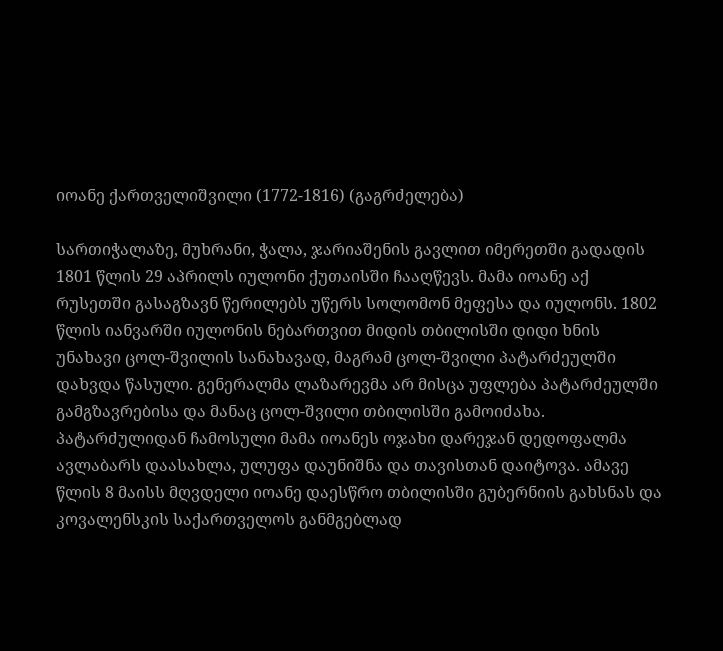იოანე ქართველიშვილი (1772-1816) (გაგრძელება)

სართიჭალაზე, მუხრანი, ჭალა, ჯარიაშენის გავლით იმერეთში გადადის 1801 წლის 29 აპრილს იულონი ქუთაისში ჩააღწევს. მამა იოანე აქ რუსეთში გასაგზავნ წერილებს უწერს სოლომონ მეფესა და იულონს. 1802 წლის იანვარში იულონის ნებართვით მიდის თბილისში დიდი ხნის უნახავი ცოლ-შვილის სანახავად, მაგრამ ცოლ-შვილი პატარძეულში დახვდა წასული. გენერალმა ლაზარევმა არ მისცა უფლება პატარძეულში გამგზავრებისა და მანაც ცოლ-შვილი თბილისში გამოიძახა. პატარძულიდან ჩამოსული მამა იოანეს ოჯახი დარეჯან დედოფალმა ავლაბარს დაასახლა, ულუფა დაუნიშნა და თავისთან დაიტოვა. ამავე წლის 8 მაისს მღვდელი იოანე დაესწრო თბილისში გუბერნიის გახსნას და კოვალენსკის საქართველოს განმგებლად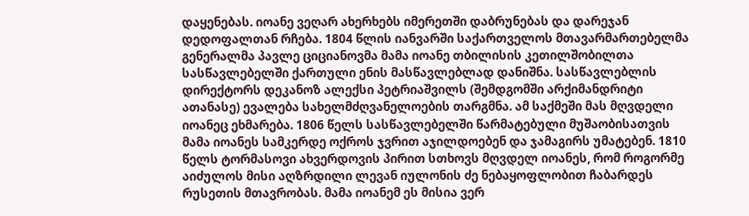დაყენებას. იოანე ვეღარ ახერხებს იმერეთში დაბრუნებას და დარეჯან დედოფალთან რჩება. 1804 წლის იანვარში საქართველოს მთავარმართებელმა გენერალმა პავლე ციციანოვმა მამა იოანე თბილისის კეთილშობილთა სასწავლებელში ქართული ენის მასწავლებლად დანიშნა. სასწავლებლის დირექტორს დეკანოზ ალექსი პეტრიაშვილს (შემდგომში არქიმანდრიტი ათანასე) ევალება სახელმძღვანელოების თარგმნა. ამ საქმეში მას მღვდელი იოანეც ეხმარება. 1806 წელს სასწავლებელში წარმატებული მუშაობისათვის მამა იოანეს სამკერდე ოქროს ჯვრით აჯილდოებენ და ჯამაგირს უმატებენ. 1810 წელს ტორმასოვი ახვერდოვის პირით სთხოვს მღვდელ იოანეს, რომ როგორმე აიძულოს მისი აღზრდილი ლევან იულონის ძე ნებაყოფლობით ჩაბარდეს რუსეთის მთავრობას. მამა იოანემ ეს მისია ვერ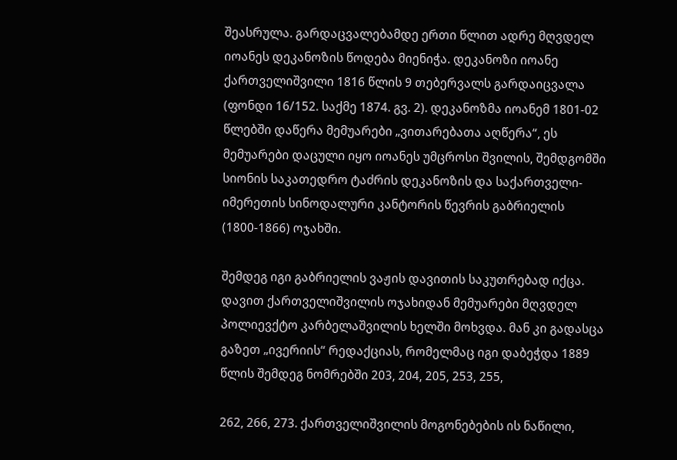შეასრულა. გარდაცვალებამდე ერთი წლით ადრე მღვდელ იოანეს დეკანოზის წოდება მიენიჭა. დეკანოზი იოანე ქართველიშვილი 1816 წლის 9 თებერვალს გარდაიცვალა (ფონდი 16/152. საქმე 1874. გვ. 2). დეკანოზმა იოანემ 1801-02 წლებში დაწერა მემუარები „ვითარებათა აღწერა“, ეს მემუარები დაცული იყო იოანეს უმცროსი შვილის, შემდგომში სიონის საკათედრო ტაძრის დეკანოზის და საქართველი-იმერეთის სინოდალური კანტორის წევრის გაბრიელის (1800-1866) ოჯახში.

შემდეგ იგი გაბრიელის ვაჟის დავითის საკუთრებად იქცა. დავით ქართველიშვილის ოჯახიდან მემუარები მღვდელ პოლიევქტო კარბელაშვილის ხელში მოხვდა. მან კი გადასცა გაზეთ „ივერიის“ რედაქციას, რომელმაც იგი დაბეჭდა 1889 წლის შემდეგ ნომრებში 203, 204, 205, 253, 255,

262, 266, 273. ქართველიშვილის მოგონებების ის ნაწილი,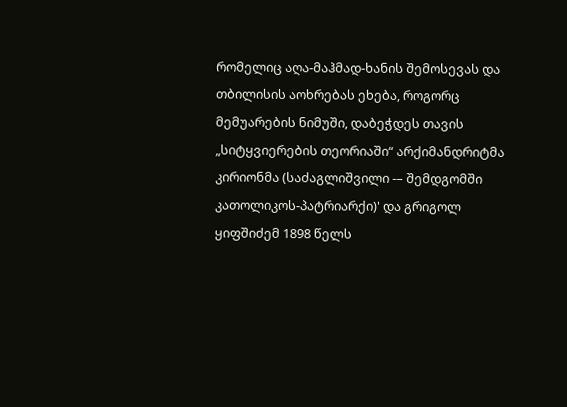რომელიც აღა-მაჰმად-ხანის შემოსევას და თბილისის აოხრებას ეხება, როგორც მემუარების ნიმუში, დაბეჭდეს თავის „სიტყვიერების თეორიაში“ არქიმანდრიტმა კირიონმა (საძაგლიშვილი -– შემდგომში კათოლიკოს-პატრიარქი)' და გრიგოლ ყიფშიძემ 1898 წელს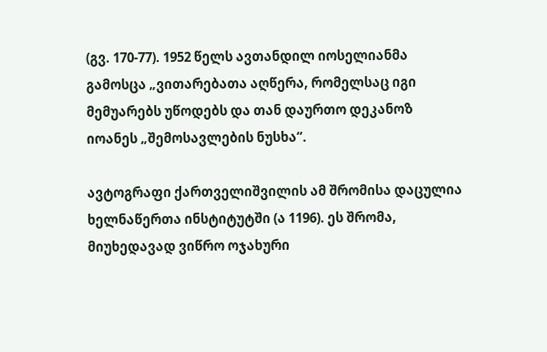(გვ. 170-77). 1952 წელს ავთანდილ იოსელიანმა გამოსცა „ვითარებათა აღწერა, რომელსაც იგი მემუარებს უწოდებს და თან დაურთო დეკანოზ იოანეს „შემოსავლების ნუსხა“.

ავტოგრაფი ქართველიშვილის ამ შრომისა დაცულია ხელნაწერთა ინსტიტუტში (ა 1196). ეს შრომა, მიუხედავად ვიწრო ოჯახური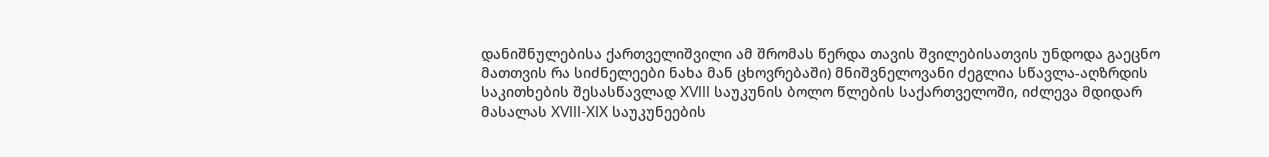დანიშნულებისა ქართველიშვილი ამ შრომას წერდა თავის შვილებისათვის უნდოდა გაეცნო მათთვის რა სიძნელეები ნახა მან ცხოვრებაში) მნიშვნელოვანი ძეგლია სწავლა-აღზრდის საკითხების შესასწავლად XVIII საუკუნის ბოლო წლების საქართველოში, იძლევა მდიდარ მასალას XVIII-XIX საუკუნეების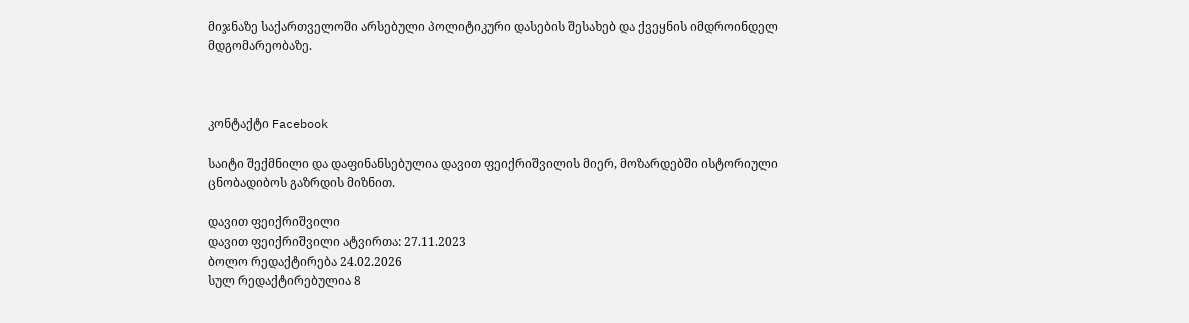მიჯნაზე საქართველოში არსებული პოლიტიკური დასების შესახებ და ქვეყნის იმდროინდელ მდგომარეობაზე.



კონტაქტი Facebook

საიტი შექმნილი და დაფინანსებულია დავით ფეიქრიშვილის მიერ, მოზარდებში ისტორიული ცნობადიბოს გაზრდის მიზნით.

დავით ფეიქრიშვილი
დავით ფეიქრიშვილი ატვირთა: 27.11.2023
ბოლო რედაქტირება 24.02.2026
სულ რედაქტირებულია 8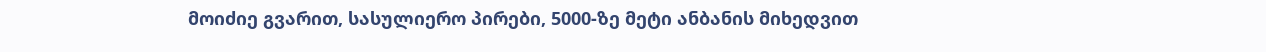მოიძიე გვარით, სასულიერო პირები, 5000-ზე მეტი ანბანის მიხედვით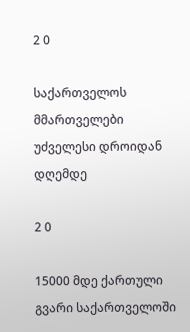2 0

საქართველოს მმართველები უძველესი დროიდან დღემდე

2 0

15000 მდე ქართული გვარი საქართველოში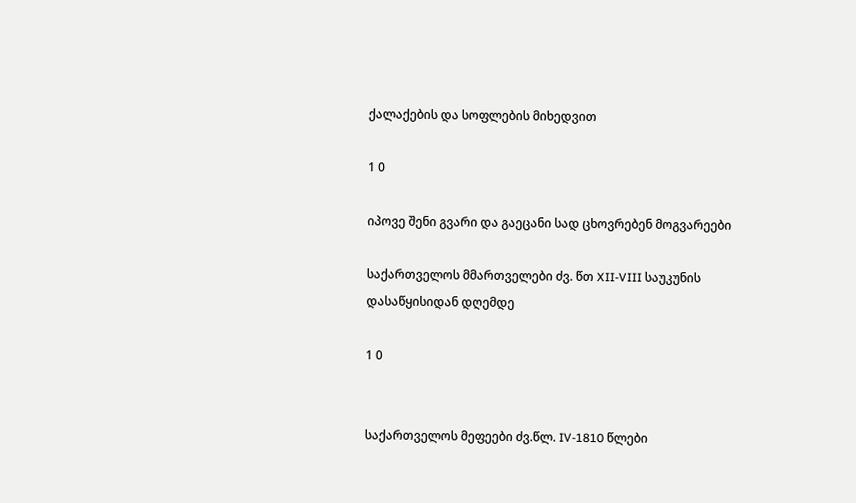ქალაქების და სოფლების მიხედვით

1 0

იპოვე შენი გვარი და გაეცანი სად ცხოვრებენ მოგვარეები

საქართველოს მმართველები ძვ. წთ XII-VIII საუკუნის დასაწყისიდან დღემდე

1 0


საქართველოს მეფეები ძვ.წლ. IV-1810 წლები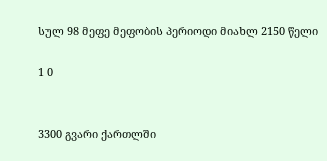სულ 98 მეფე მეფობის პერიოდი მიახლ 2150 წელი

1 0


3300 გვარი ქართლში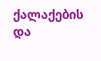ქალაქების და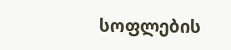სოფლების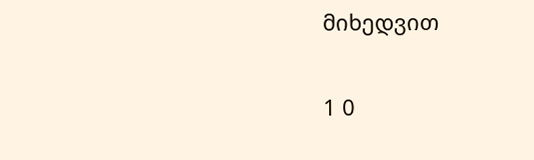მიხედვით

1 0